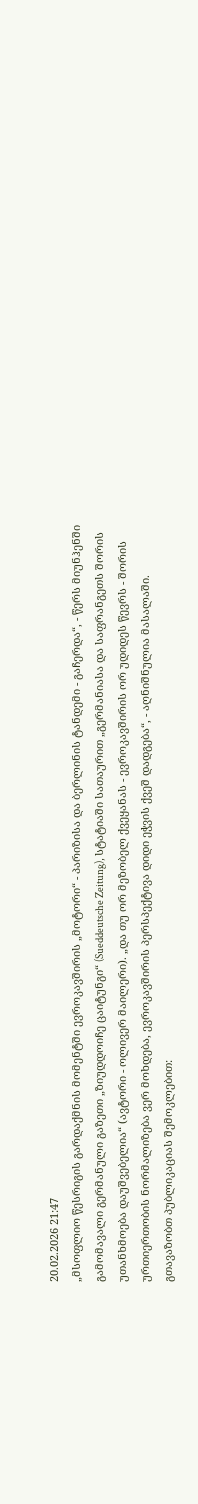20.02.2026 21:47
„მსოფლიო წესრიგის გარდაქმნის მომენტში ევროკავშირის „მოტორი“ - პარიზისა და ბერლინის ტანდემი - გაჩერდა“, - წერს მიუნჰენში გამომავალი გერმანული გაზეთი „ზიუდდოიჩე ცაიტუნგი“ (Sueddeutsche Zeitung), სტატიაში სათაურით „გერმანიასა და საფრანგეთს შორის უთანხმოება დაუშვებელია“ (ავტორი - ოლივერ მაილერი). „და თუ ორ მეზობელ ქვეყანას - ევროკავშირის ორ უდიდეს წევრს - შორის ურთიერთობის ნორმალიზება ვერ მოხდება, ევროკავშირის პერსპექტივა დიდი ეჭვის ქვეშ დადგება“, - აღნიშნულია მასალაში.
გთავაზობთ პუბლიკაციას შემოკლებით: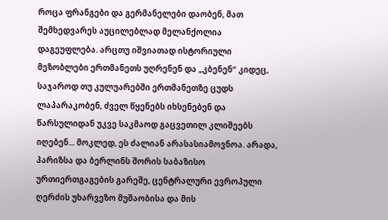როცა ფრანგები და გერმანელები დაობენ, მათ შემხედვარეს აუცილებლად მელანქოლია დაგეუფლება. არცთუ იშვიათად ისტორიული მეზობლები ერთმანეთს უღრენენ და „კბენენ“ კიდეც, საჯაროდ თუ კულუარებში ერთმანეთზე ცუდს ლაპარაკობენ, ძველ წყენებს იხსენებენ და წარსულიდან უკვე საკმაოდ გაცვეთილ კლიშეებს იღებენ... მოკლედ, ეს ძალიან არასასიამოვნოა. არადა, პარიზსა და ბერლინს შორის საბაზისო ურთიერთგაგების გარეშე, ცენტრალური ევროპული ღერძის უხარვეზო მუშაობისა და მის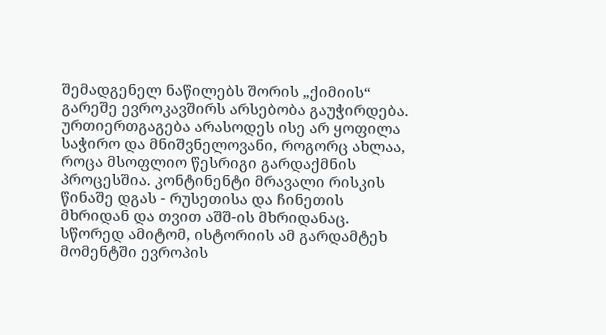შემადგენელ ნაწილებს შორის „ქიმიის“ გარეშე ევროკავშირს არსებობა გაუჭირდება.
ურთიერთგაგება არასოდეს ისე არ ყოფილა საჭირო და მნიშვნელოვანი, როგორც ახლაა, როცა მსოფლიო წესრიგი გარდაქმნის პროცესშია. კონტინენტი მრავალი რისკის წინაშე დგას - რუსეთისა და ჩინეთის მხრიდან და თვით აშშ-ის მხრიდანაც. სწორედ ამიტომ, ისტორიის ამ გარდამტეხ მომენტში ევროპის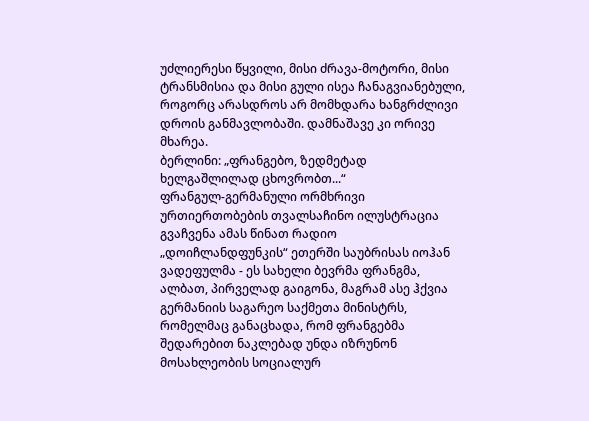უძლიერესი წყვილი, მისი ძრავა-მოტორი, მისი ტრანსმისია და მისი გული ისეა ჩანაგვიანებული, როგორც არასდროს არ მომხდარა ხანგრძლივი დროის განმავლობაში. დამნაშავე კი ორივე მხარეა.
ბერლინი: „ფრანგებო, ზედმეტად ხელგაშლილად ცხოვრობთ...“
ფრანგულ-გერმანული ორმხრივი ურთიერთობების თვალსაჩინო ილუსტრაცია გვაჩვენა ამას წინათ რადიო „დოიჩლანდფუნკის“ ეთერში საუბრისას იოჰან ვადეფულმა - ეს სახელი ბევრმა ფრანგმა, ალბათ, პირველად გაიგონა, მაგრამ ასე ჰქვია გერმანიის საგარეო საქმეთა მინისტრს, რომელმაც განაცხადა, რომ ფრანგებმა შედარებით ნაკლებად უნდა იზრუნონ მოსახლეობის სოციალურ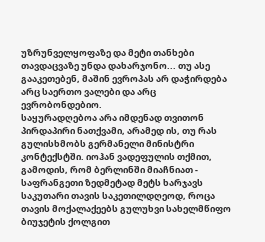უზრუნველყოფაზე და მეტი თანხები თავდაცვაზე უნდა დახარჯონო... თუ ასე გააკეთებენ, მაშინ ევროპას არ დაჭირდება არც საერთო ვალები და არც ევრობონდებიო.
საყურადღებოა არა იმდენად თვითონ პირდაპირი ნათქვამი, არამედ ის, თუ რას გულისხმობს გერმანელი მინისტრი კონტექსტში. იოჰან ვადეფულის თქმით, გამოდის, რომ ბერლინში მიაჩნიათ - საფრანგეთი ზედმეტად მეტს ხარჯავს საკუთარი თავის საკეთილდღეოდ, როცა თავის მოქალაქეებს გულუხვი სახელმწიფო ბიუჯეტის ქოლგით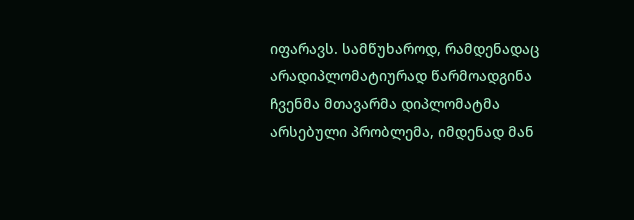იფარავს. სამწუხაროდ, რამდენადაც არადიპლომატიურად წარმოადგინა ჩვენმა მთავარმა დიპლომატმა არსებული პრობლემა, იმდენად მან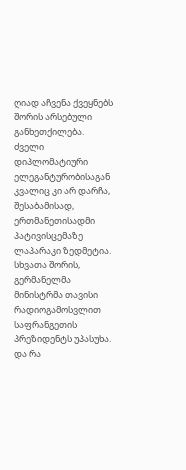ღიად აჩვენა ქვეყნებს შორის არსებული განხეთქილება. ძველი დიპლომატიური ელეგანტურობისაგან კვალიც კი არ დარჩა, შესაბამისად, ერთმანეთისადმი პატივისცემაზე ლაპარაკი ზედმეტია.
სხვათა შორის, გერმანელმა მინისტრმა თავისი რადიოგამოსვლით საფრანგეთის პრეზიდენტს უპასუხა. და რა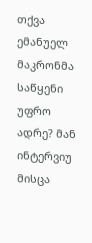თქვა ემანუელ მაკრონმა საწყენი უფრო ადრე? მან ინტერვიუ მისცა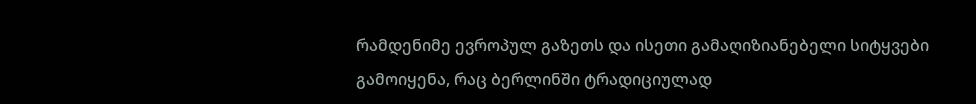რამდენიმე ევროპულ გაზეთს და ისეთი გამაღიზიანებელი სიტყვები გამოიყენა, რაც ბერლინში ტრადიციულად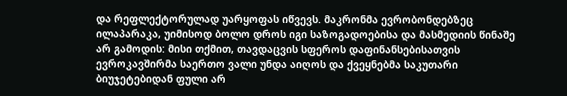და რეფლექტორულად უარყოფას იწვევს. მაკრონმა ევრობონდებზეც ილაპარაკა, უიმისოდ ბოლო დროს იგი საზოგადოებისა და მასმედიის წინაშე არ გამოდის: მისი თქმით, თავდაცვის სფეროს დაფინანსებისათვის ევროკავშირმა საერთო ვალი უნდა აიღოს და ქვეყნებმა საკუთარი ბიუჯეტებიდან ფული არ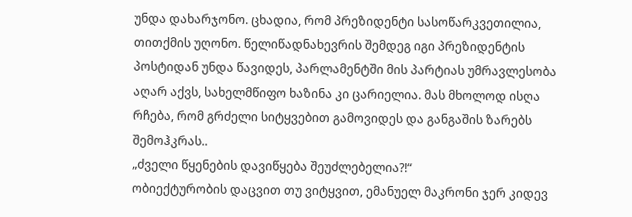უნდა დახარჯონო. ცხადია, რომ პრეზიდენტი სასოწარკვეთილია, თითქმის უღონო. წელიწადნახევრის შემდეგ იგი პრეზიდენტის პოსტიდან უნდა წავიდეს, პარლამენტში მის პარტიას უმრავლესობა აღარ აქვს, სახელმწიფო ხაზინა კი ცარიელია. მას მხოლოდ ისღა რჩება, რომ გრძელი სიტყვებით გამოვიდეს და განგაშის ზარებს შემოჰკრას..
„ძველი წყენების დავიწყება შეუძლებელია?!“
ობიექტურობის დაცვით თუ ვიტყვით, ემანუელ მაკრონი ჯერ კიდევ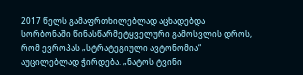2017 წელს გამაფრთხილებლად აცხადებდა სორბონაში წინასწარმეტყველური გამოსვლის დროს, რომ ევროპას „სტრატეგიული ავტონომია“ აუცილებლად ჭირდება. „ნატოს ტვინი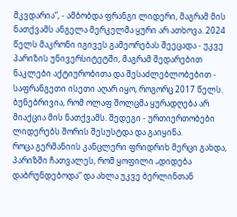მკვდარია“, - ამბობდა ფრანგი ლიდერი, მაგრამ მის ნათქვამს ანგელა მერკელმა ყური არ ათხოვა. 2024 წელს მაკრონი იგივეს გამეორებას შეეცადა - უკვე პარიზის უნივერსიტეტში, მაგრამ შედარებით ნაკლები აქტიურობითა და შესაძლებლობებით - საფრანგეთი ისეთი აღარ იყო, როგორც 2017 წელს. ბუნებრივია, რომ ოლაფ შოლცმა ყურადღება არ მიაქცია მის ნათქვამს. შედეგი - ურთიერთობები ლიდერებს შორის შესუსტდა და გაიყინა.
როცა გერმანიის კანცლერი ფრიდრიხ მერცი გახდა, პარიზში ჩათვალეს, რომ ყოფილი „დიდება დაბრუნდებოდა“ და ახლა უკვე ბერლინთან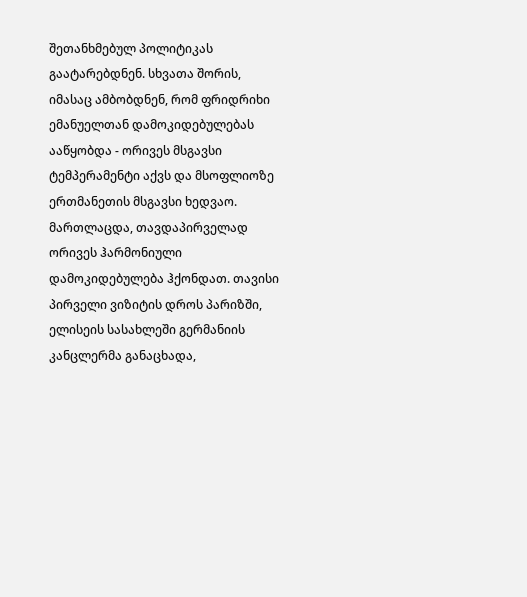შეთანხმებულ პოლიტიკას გაატარებდნენ. სხვათა შორის, იმასაც ამბობდნენ, რომ ფრიდრიხი ემანუელთან დამოკიდებულებას ააწყობდა - ორივეს მსგავსი ტემპერამენტი აქვს და მსოფლიოზე ერთმანეთის მსგავსი ხედვაო. მართლაცდა, თავდაპირველად ორივეს ჰარმონიული დამოკიდებულება ჰქონდათ. თავისი პირველი ვიზიტის დროს პარიზში, ელისეის სასახლეში გერმანიის კანცლერმა განაცხადა,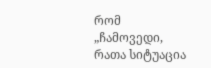რომ „ჩამოვედი, რათა სიტუაცია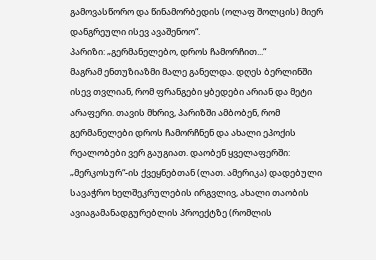გამოვასწორო და წინამორბედის (ოლაფ შოლცის) მიერ დანგრეული ისევ ავაშენოო“.
პარიზი: „გერმანელებო, დროს ჩამორჩით...“
მაგრამ ენთუზიაზმი მალე განელდა. დღეს ბერლინში ისევ თვლიან, რომ ფრანგები ყბედები არიან და მეტი არაფერი. თავის მხრივ, პარიზში ამბობენ, რომ გერმანელები დროს ჩამორჩნენ და ახალი ეპოქის რეალობები ვერ გაუგიათ. დაობენ ყველაფერში: „მერკოსურ“-ის ქვეყნებთან (ლათ. ამერიკა) დადებული სავაჭრო ხელშეკრულების ირგვლივ, ახალი თაობის ავიაგამანადგურებლის პროექტზე (რომლის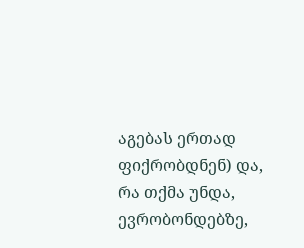აგებას ერთად ფიქრობდნენ) და, რა თქმა უნდა, ევრობონდებზე,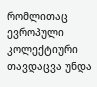რომლითაც ევროპული კოლექტიური თავდაცვა უნდა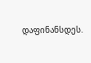დაფინანსდეს.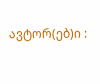ავტორ(ებ)ი :